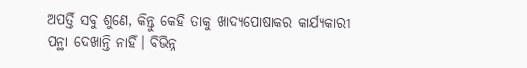ଅପର୍ତ୍ତି ସବୁ ଶୁଣେ, କିନ୍ତୁ କେହି ତାକୁ ଖାଦ୍ୟପୋଷାକର କାର୍ଯ୍ୟକାରୀ ପନ୍ଥା ଦେଖାନ୍ତି ନାହିଁ। ବିଭିନ୍ନ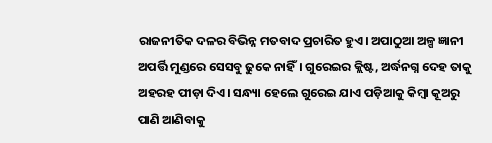ରାଜନୀତିକ ଦଳର ବିଭିନ୍ନ ମତବାଦ ପ୍ରଚାରିତ ହୁଏ। ଅପାଠୁଆ ଅଳ୍ପ ଜ୍ଞାନୀ ଅପର୍ତ୍ତି ମୁଣ୍ଡରେ ସେସବୁ ଢୁକେ ନାହିଁ। ଗୁରେଇର କ୍ଲିଷ୍ଟ, ଅର୍ଦ୍ଧନଗ୍ନ ଦେହ ତାକୁ ଅହରହ ପୀଡ଼ା ଦିଏ। ସନ୍ଧ୍ୟା ହେଲେ ଗୁରେଇ ଯାଏ ପଡ଼ିଆକୁ କିମ୍ବା କୂଅରୁ ପାଣି ଆଣିବାକୁ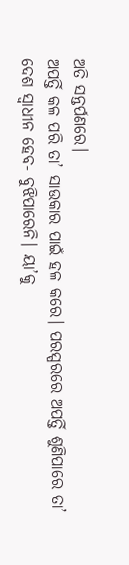ଅତି ସନ୍ତର୍ପଣରେ।
ଅପର୍ତ୍ତି କଳ ପରି ତା’ ସାଉକାର ପାଇଁ ହଳ କରେ। ପରସ୍ପରରେ ଅପର୍ତ୍ତି ଶୁଣିପାରେ ତା’ ଦେଶ ସ୍ବାଧୀନ ହେବ- ବୁଝିପାରେନି। ୟା’କୁ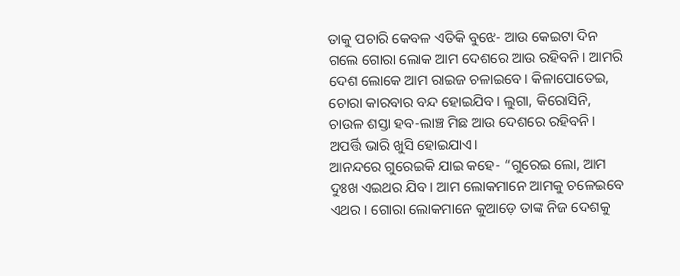ତାକୁ ପଚାରି କେବଳ ଏତିକି ବୁଝେ- ଆଉ କେଇଟା ଦିନ ଗଲେ ଗୋରା ଲୋକ ଆମ ଦେଶରେ ଆଉ ରହିବନି। ଆମରି ଦେଶ ଲୋକେ ଆମ ରାଇଜ ଚଳାଇବେ। କିଳାପୋତେଇ, ଚୋରା କାରବାର ବନ୍ଦ ହୋଇଯିବ। ଲୁଗା, କିରୋସିନି, ଚାଉଳ ଶସ୍ତା ହବ-ଲାଞ୍ଚ ମିଛ ଆଉ ଦେଶରେ ରହିବନି।
ଅପର୍ତ୍ତି ଭାରି ଖୁସି ହୋଇଯାଏ।
ଆନନ୍ଦରେ ଗୁରେଇକି ଯାଇ କହେ- “ଗୁରେଇ ଲୋ, ଆମ ଦୁଃଖ ଏଇଥର ଯିବ। ଆମ ଲୋକମାନେ ଆମକୁ ଚଳେଇବେ ଏଥର। ଗୋରା ଲୋକମାନେ କୁଆଡ଼େ ତାଙ୍କ ନିଜ ଦେଶକୁ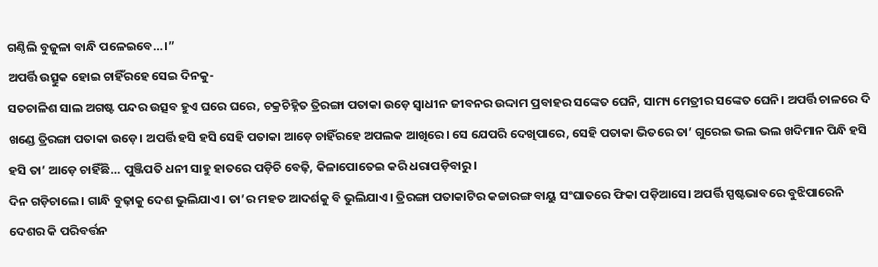ଗଣ୍ଠିଲି ବୁଜୁଳା ବାନ୍ଧି ପଳେଇବେ…।”
ଅପର୍ତ୍ତି ଉତ୍ସୁକ ହୋଇ ଚାହିଁରହେ ସେଇ ଦିନକୁ-
ସତଚାଳିଶ ସାଲ ଅଗଷ୍ଟ ପନ୍ଦର ଉତ୍ସବ ହୁଏ ଘରେ ଘରେ, ଚକ୍ରଚିହ୍ନିତ ତ୍ରିରଙ୍ଗା ପତାକା ଉଡ଼େ ସ୍ବାଧୀନ ଜୀବନର ଉଦ୍ଦାମ ପ୍ରବାହର ସଙ୍କେତ ଘେନି, ସାମ୍ୟ ମେତ୍ରୀର ସଙ୍କେତ ଘେନି। ଅପର୍ତ୍ତି ଚାଳରେ ଦି ଖଣ୍ଡେ ତ୍ରିରଙ୍ଗା ପତାକା ଉଡ଼େ। ଅପର୍ତ୍ତି ହସି ହସି ସେହି ପତାକା ଆଡ଼େ ଚାହିଁରହେ ଅପଲକ ଆଖିରେ। ସେ ଯେପରି ଦେଖିପାରେ, ସେହି ପତାକା ଭିତରେ ତା’ ଗୁରେଇ ଭଲ ଭଲ ଖଦିମାନ ପିନ୍ଧି ହସି ହସି ତା’ ଆଡ଼େ ଚାହିଁଛି… ପୁଞ୍ଜିପତି ଧନୀ ସାହୁ ହାତରେ ପଡ଼ିଚି ବେଢ଼ି, କିଳାପୋତେଇ କରି ଧରାପଡ଼ିବାରୁ।
ଦିନ ଗଡ଼ିଚାଲେ। ଗାନ୍ଧି ବୁଢ଼ାକୁ ଦେଶ ଭୁଲିଯାଏ। ତା’ର ମହତ ଆଦର୍ଶକୁ ବି ଭୁଲିଯାଏ। ତ୍ରିରଙ୍ଗା ପତାକାଟିର କଚ୍ଚାରଙ୍ଗ ବାୟୁ ସଂଘାତରେ ଫିକା ପଡ଼ିଆସେ। ଅପର୍ତ୍ତି ସ୍ପଷ୍ଟଭାବରେ ବୁଝିପାରେନି ଦେଶର କି ପରିବର୍ତ୍ତନ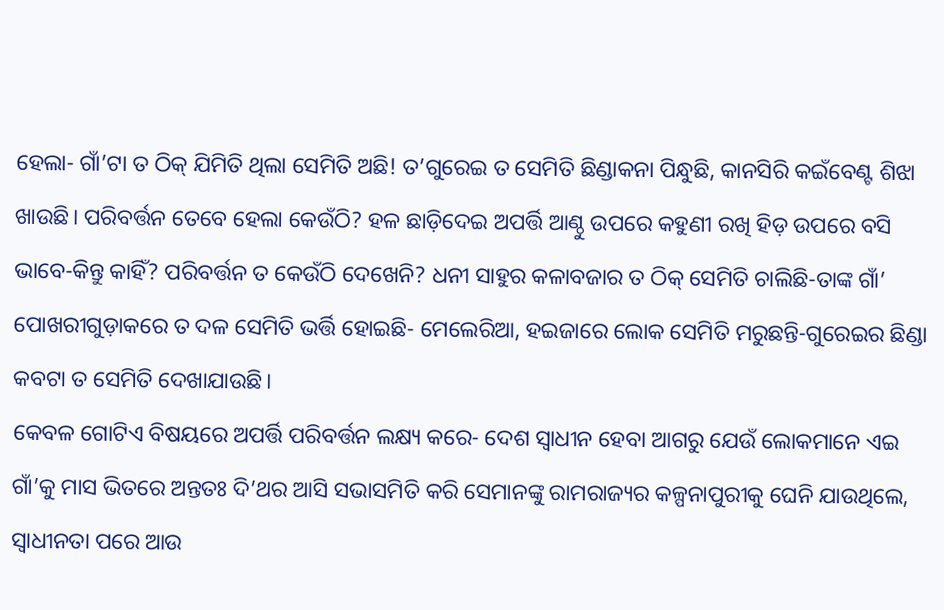ହେଲା- ଗାଁ’ଟା ତ ଠିକ୍ ଯିମିତି ଥିଲା ସେମିତି ଅଛି! ତ’ଗୁରେଇ ତ ସେମିତି ଛିଣ୍ଡାକନା ପିନ୍ଧୁଛି, କାନସିରି କଇଁବେଣ୍ଟ ଶିଝା ଖାଉଛି। ପରିବର୍ତ୍ତନ ତେବେ ହେଲା କେଉଁଠି? ହଳ ଛାଡ଼ିଦେଇ ଅପର୍ତ୍ତି ଆଣ୍ଠୁ ଉପରେ କହୁଣୀ ରଖି ହିଡ଼ ଉପରେ ବସି ଭାବେ-କିନ୍ତୁ କାହିଁ? ପରିବର୍ତ୍ତନ ତ କେଉଁଠି ଦେଖେନି? ଧନୀ ସାହୁର କଳାବଜାର ତ ଠିକ୍ ସେମିତି ଚାଲିଛି-ତାଙ୍କ ଗାଁ’ ପୋଖରୀଗୁଡ଼ାକରେ ତ ଦଳ ସେମିତି ଭର୍ତ୍ତି ହୋଇଛି- ମେଲେରିଆ, ହଇଜାରେ ଲୋକ ସେମିତି ମରୁଛନ୍ତି-ଗୁରେଇର ଛିଣ୍ଡା କବଟା ତ ସେମିତି ଦେଖାଯାଉଛି।
କେବଳ ଗୋଟିଏ ବିଷୟରେ ଅପର୍ତ୍ତି ପରିବର୍ତ୍ତନ ଲକ୍ଷ୍ୟ କରେ- ଦେଶ ସ୍ବାଧୀନ ହେବା ଆଗରୁ ଯେଉଁ ଲୋକମାନେ ଏଇ ଗାଁ’କୁ ମାସ ଭିତରେ ଅନ୍ତତଃ ଦି’ଥର ଆସି ସଭାସମିତି କରି ସେମାନଙ୍କୁ ରାମରାଜ୍ୟର କଳ୍ପନାପୁରୀକୁ ଘେନି ଯାଉଥିଲେ, ସ୍ବାଧୀନତା ପରେ ଆଉ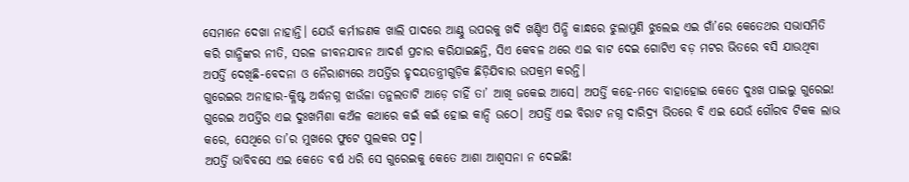ସେମାନେ ଦେଖା ନାହାନ୍ତି। ଯେଉଁ କର୍ମୀଜଣକ ଖାଲି ପାଦରେ ଆଣ୍ଠୁ ଉପରକୁ ଖଦି ଖଣ୍ଡିଏ ପିନ୍ଧି କାନ୍ଧରେ ଝୁଲାମୁଣି ଝୁଲେଇ ଏଇ ଗାଁ’ରେ କେତେଥର ସଭାସମିତି କରି ଗାନ୍ଧିଙ୍କର ନୀତି, ସରଳ ଜୀବନଯାବନ ଆଦର୍ଶ ପ୍ରଚାର କରିଯାଇଛନ୍ତି, ସିଏ କେବଳ ଥରେ ଏଇ ବାଟ ଦେଇ ଗୋଟିଏ ବଡ଼ ମଟର ଭିତରେ ବସି ଯାଉଥିବା ଅପର୍ତ୍ତି ଦେଖିଛି-ବେଦନା ଓ ନୈରାଶ୍ୟରେ ଅପର୍ତ୍ତିର ହୃଦୟତନ୍ତ୍ରୀଗୁଡ଼ିକ ଛିଡ଼ିଯିବାର ଉପକ୍ରମ କରନ୍ତି।
ଗୁରେଇର ଅନାହାର-କ୍ଳିଷ୍ଟ ଅର୍ଦ୍ଧନଗ୍ନ ଝାଉଁଳା ତନୁଲତାଟି ଆଡ଼େ ଚାହିଁ ତା’ ଆଖି ଜକେଇ ଆସେ। ଅପର୍ତ୍ତି କହେ-ମତେ ବାହାହୋଇ କେତେ ଦୁଃଖ ପାଇଲୁ ଗୁରେଇ! ଗୁରେଇ ଅପର୍ତ୍ତିର ଏଇ ଦୁଃଖମିଶା କଅଁଳ କଥାରେ କଇଁ କଇଁ ହୋଇ କାନ୍ଦି ଉଠେ। ଅପର୍ତ୍ତି ଏଇ ବିରାଟ ନଗ୍ନ ଦାରିଦ୍ର୍ୟ ଭିତରେ ବି ଏଇ ଯେଉଁ ଗୌରବ ଟିକକ ଲାଭ କରେ, ସେଥିରେ ତା’ର ମୁଖରେ ଫୁଟେ ପୁଲକର ପଦ୍ମ।
ଅପର୍ତ୍ତି ଭାବିବସେ ଏଇ କେତେ ବର୍ଷ ଧରି ସେ ଗୁରେଇକୁ କେତେ ଆଶା ଆଶ୍ବସନା ନ ଦେଇଛି!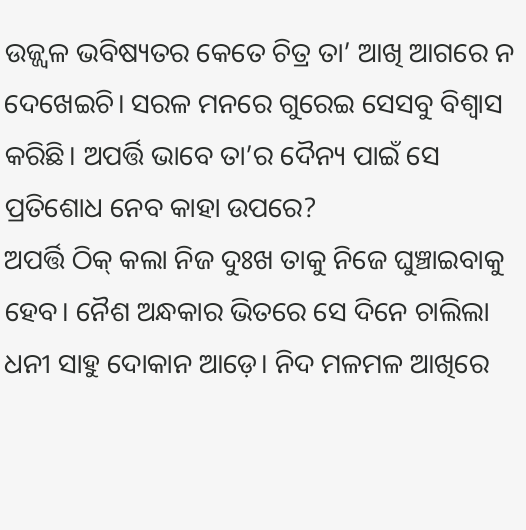ଉଜ୍ଜ୍ବଳ ଭବିଷ୍ୟତର କେତେ ଚିତ୍ର ତା’ ଆଖି ଆଗରେ ନ ଦେଖେଇଚି। ସରଳ ମନରେ ଗୁରେଇ ସେସବୁ ବିଶ୍ବାସ କରିଛି। ଅପର୍ତ୍ତି ଭାବେ ତା’ର ଦୈନ୍ୟ ପାଇଁ ସେ ପ୍ରତିଶୋଧ ନେବ କାହା ଉପରେ?
ଅପର୍ତ୍ତି ଠିକ୍ କଲା ନିଜ ଦୁଃଖ ତାକୁ ନିଜେ ଘୁଞ୍ଚାଇବାକୁ ହେବ। ନୈଶ ଅନ୍ଧକାର ଭିତରେ ସେ ଦିନେ ଚାଲିଲା ଧନୀ ସାହୁ ଦୋକାନ ଆଡ଼େ। ନିଦ ମଳମଳ ଆଖିରେ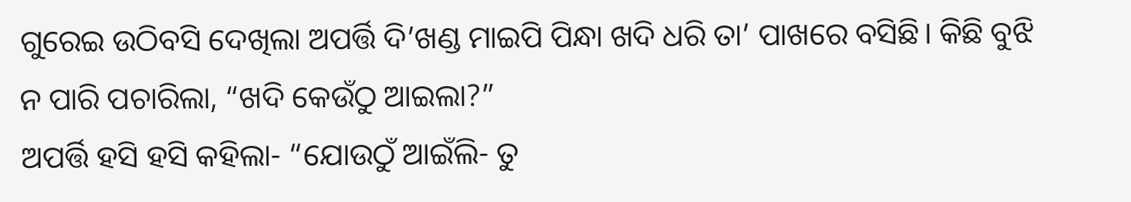ଗୁରେଇ ଉଠିବସି ଦେଖିଲା ଅପର୍ତ୍ତି ଦି’ଖଣ୍ଡ ମାଇପି ପିନ୍ଧା ଖଦି ଧରି ତା’ ପାଖରେ ବସିଛି। କିଛି ବୁଝି ନ ପାରି ପଚାରିଲା, “ଖଦି କେଉଁଠୁ ଆଇଲା?”
ଅପର୍ତ୍ତି ହସି ହସି କହିଲା- “ଯୋଉଠୁଁ ଆଇଁଲି- ତୁ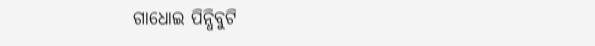ଗାଧୋଇ ପିନ୍ଧିବୁଟି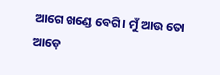ଆଗେ ଖଣ୍ଡେ ବେଗି। ମୁଁ ଆଉ ତୋ ଆଡ଼େ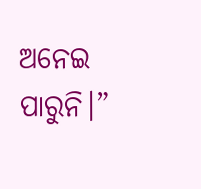ଅନେଇ ପାରୁନି।”